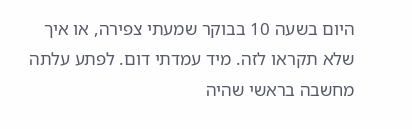היום בשעה 10 בבוקר שמעתי צפירה, או איך שלא תקראו לזה. מיד עמדתי דום. לפתע עלתה מחשבה בראשי שהיה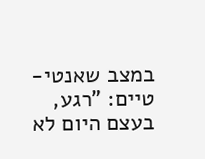במצב שאנטי-טיים: "רגע, בעצם היום לא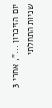יום הזיכרון ...", אחרי 3 שניות התחלתי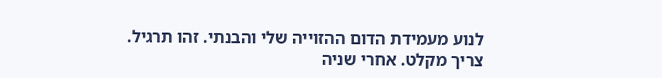לנוע מעמידת הדום ההזוייה שלי והבנתי. זהו תרגיל. צריך מקלט. אחרי שניה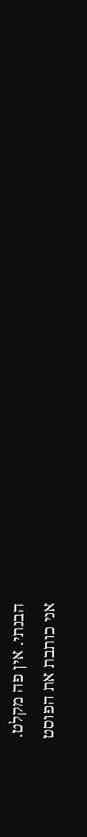הבנתי. אין פה מקלט.
אני כותבת את הפוסט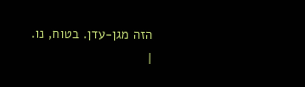הזה מגן-עדן. בטוח, נו.
|